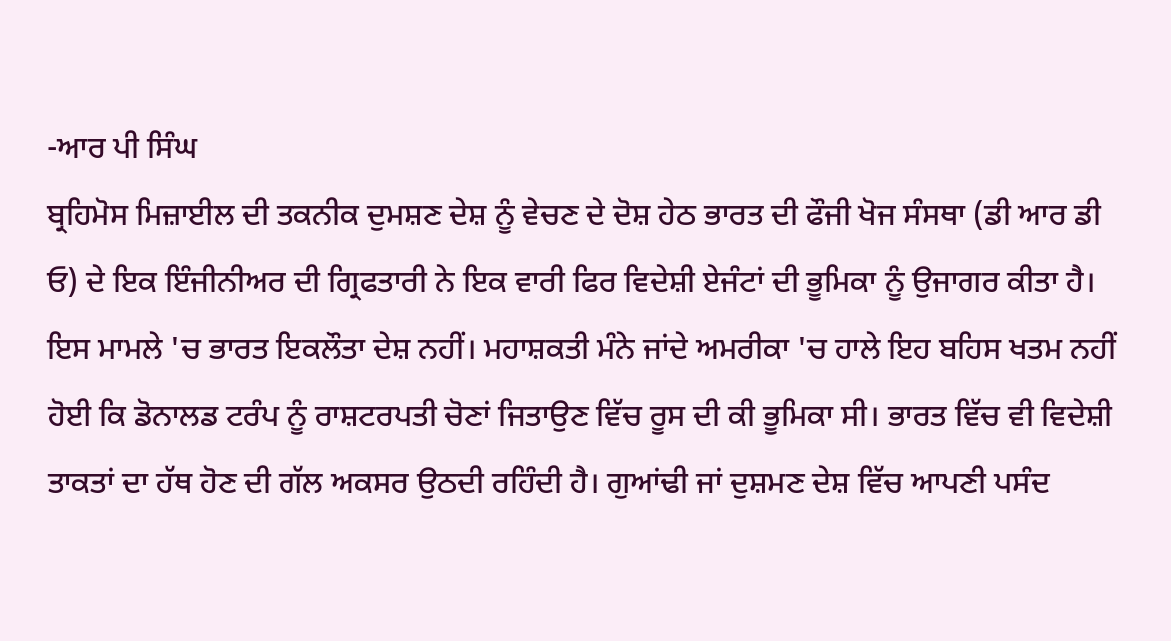-ਆਰ ਪੀ ਸਿੰਘ
ਬ੍ਰਹਿਮੋਸ ਮਿਜ਼ਾਈਲ ਦੀ ਤਕਨੀਕ ਦੁਮਸ਼ਣ ਦੇਸ਼ ਨੂੰ ਵੇਚਣ ਦੇ ਦੋਸ਼ ਹੇਠ ਭਾਰਤ ਦੀ ਫੌਜੀ ਖੋਜ ਸੰਸਥਾ (ਡੀ ਆਰ ਡੀ ਓ) ਦੇ ਇਕ ਇੰਜੀਨੀਅਰ ਦੀ ਗ੍ਰਿਫਤਾਰੀ ਨੇ ਇਕ ਵਾਰੀ ਫਿਰ ਵਿਦੇਸ਼ੀ ਏਜੰਟਾਂ ਦੀ ਭੂਮਿਕਾ ਨੂੰ ਉਜਾਗਰ ਕੀਤਾ ਹੈ। ਇਸ ਮਾਮਲੇ 'ਚ ਭਾਰਤ ਇਕਲੌਤਾ ਦੇਸ਼ ਨਹੀਂ। ਮਹਾਸ਼ਕਤੀ ਮੰਨੇ ਜਾਂਦੇ ਅਮਰੀਕਾ 'ਚ ਹਾਲੇ ਇਹ ਬਹਿਸ ਖਤਮ ਨਹੀਂ ਹੋਈ ਕਿ ਡੋਨਾਲਡ ਟਰੰਪ ਨੂੰ ਰਾਸ਼ਟਰਪਤੀ ਚੋਣਾਂ ਜਿਤਾਉਣ ਵਿੱਚ ਰੂਸ ਦੀ ਕੀ ਭੂਮਿਕਾ ਸੀ। ਭਾਰਤ ਵਿੱਚ ਵੀ ਵਿਦੇਸ਼ੀ ਤਾਕਤਾਂ ਦਾ ਹੱਥ ਹੋਣ ਦੀ ਗੱਲ ਅਕਸਰ ਉਠਦੀ ਰਹਿੰਦੀ ਹੈ। ਗੁਆਂਢੀ ਜਾਂ ਦੁਸ਼ਮਣ ਦੇਸ਼ ਵਿੱਚ ਆਪਣੀ ਪਸੰਦ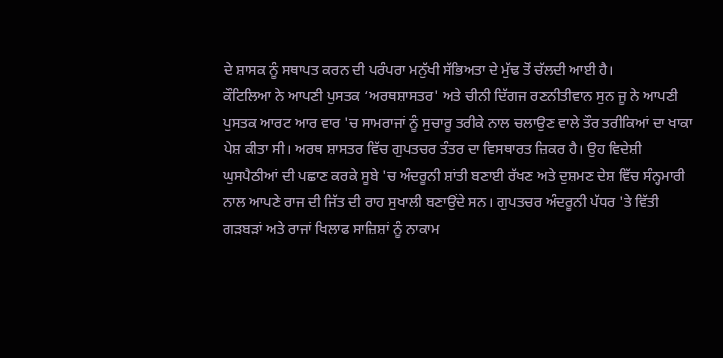ਦੇ ਸ਼ਾਸਕ ਨੂੰ ਸਥਾਪਤ ਕਰਨ ਦੀ ਪਰੰਪਰਾ ਮਨੁੱਖੀ ਸੱਭਿਅਤਾ ਦੇ ਮੁੱਢ ਤੋਂ ਚੱਲਦੀ ਆਈ ਹੈ।
ਕੌਟਿਲਿਆ ਨੇ ਆਪਣੀ ਪੁਸਤਕ ‘ਅਰਥਸ਼ਾਸਤਰ' ਅਤੇ ਚੀਨੀ ਦਿੱਗਜ ਰਣਨੀਤੀਵਾਨ ਸੁਨ ਜੂ ਨੇ ਆਪਣੀ ਪੁਸਤਕ ਆਰਟ ਆਰ ਵਾਰ 'ਚ ਸਾਮਰਾਜਾਂ ਨੂੰ ਸੁਚਾਰੂ ਤਰੀਕੇ ਨਾਲ ਚਲਾਉਣ ਵਾਲੇ ਤੌਰ ਤਰੀਕਿਆਂ ਦਾ ਖਾਕਾ ਪੇਸ਼ ਕੀਤਾ ਸੀ। ਅਰਥ ਸ਼ਾਸਤਰ ਵਿੱਚ ਗੁਪਤਚਰ ਤੰਤਰ ਦਾ ਵਿਸਥਾਰਤ ਜ਼ਿਕਰ ਹੈ। ਉਹ ਵਿਦੇਸ਼ੀ ਘੁਸਪੈਠੀਆਂ ਦੀ ਪਛਾਣ ਕਰਕੇ ਸੂਬੇ 'ਚ ਅੰਦਰੂਨੀ ਸ਼ਾਂਤੀ ਬਣਾਈ ਰੱਖਣ ਅਤੇ ਦੁਸ਼ਮਣ ਦੇਸ਼ ਵਿੱਚ ਸੰਨ੍ਹਮਾਰੀ ਨਾਲ ਆਪਣੇ ਰਾਜ ਦੀ ਜਿੱਤ ਦੀ ਰਾਹ ਸੁਖਾਲੀ ਬਣਾਉਂਦੇ ਸਨ। ਗੁਪਤਚਰ ਅੰਦਰੂਨੀ ਪੱਧਰ 'ਤੇ ਵਿੱਤੀ ਗੜਬੜਾਂ ਅਤੇ ਰਾਜਾਂ ਖਿਲਾਫ ਸਾਜ਼ਿਸ਼ਾਂ ਨੂੰ ਨਾਕਾਮ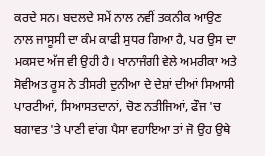ਕਰਦੇ ਸਨ। ਬਦਲਦੇ ਸਮੇਂ ਨਾਲ ਨਵੀਂ ਤਕਨੀਕ ਆਉਣ ਨਾਲ ਜਾਸੂਸੀ ਦਾ ਕੰਮ ਕਾਫੀ ਸੁਧਰ ਗਿਆ ਹੈ, ਪਰ ਉਸ ਦਾ ਮਕਸਦ ਅੱਜ ਵੀ ਉਹੀ ਹੈ। ਖਾਨਾਜੰਗੀ ਵੇਲੇ ਅਮਰੀਕਾ ਅਤੇ ਸੋਵੀਅਤ ਰੂਸ ਨੇ ਤੀਸਰੀ ਦੁਨੀਆ ਦੇ ਦੇਸ਼ਾਂ ਦੀਆਂ ਸਿਆਸੀ ਪਾਰਟੀਆਂ, ਸਿਆਸਤਦਾਨਾਂ, ਚੋਣ ਨਤੀਜਿਆਂ, ਫੌਜ 'ਚ ਬਗਾਵਤ 'ਤੇ ਪਾਣੀ ਵਾਂਗ ਪੈਸਾ ਵਹਾਇਆ ਤਾਂ ਜੋ ਉਹ ਉਥੇ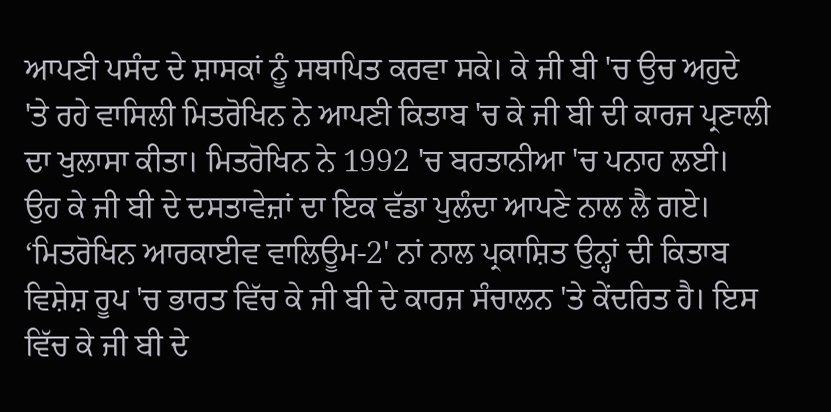ਆਪਣੀ ਪਸੰਦ ਦੇ ਸ਼ਾਸਕਾਂ ਨੂੰ ਸਥਾਪਿਤ ਕਰਵਾ ਸਕੇ। ਕੇ ਜੀ ਬੀ 'ਚ ਉਚ ਅਹੁਦੇ 'ਤੇ ਰਹੇ ਵਾਸਿਲੀ ਮਿਤਰੋਖਿਨ ਨੇ ਆਪਣੀ ਕਿਤਾਬ 'ਚ ਕੇ ਜੀ ਬੀ ਦੀ ਕਾਰਜ ਪ੍ਰਣਾਲੀ ਦਾ ਖੁਲਾਸਾ ਕੀਤਾ। ਮਿਤਰੋਖਿਨ ਨੇ 1992 'ਚ ਬਰਤਾਨੀਆ 'ਚ ਪਨਾਹ ਲਈ। ਉਹ ਕੇ ਜੀ ਬੀ ਦੇ ਦਸਤਾਵੇਜ਼ਾਂ ਦਾ ਇਕ ਵੱਡਾ ਪੁਲੰਦਾ ਆਪਣੇ ਨਾਲ ਲੈ ਗਏ।
‘ਮਿਤਰੋਖਿਨ ਆਰਕਾਈਵ ਵਾਲਿਊਮ-2' ਨਾਂ ਨਾਲ ਪ੍ਰਕਾਸ਼ਿਤ ਉਨ੍ਹਾਂ ਦੀ ਕਿਤਾਬ ਵਿਸ਼ੇਸ਼ ਰੂਪ 'ਚ ਭਾਰਤ ਵਿੱਚ ਕੇ ਜੀ ਬੀ ਦੇ ਕਾਰਜ ਸੰਚਾਲਨ 'ਤੇ ਕੇਂਦਰਿਤ ਹੈ। ਇਸ ਵਿੱਚ ਕੇ ਜੀ ਬੀ ਦੇ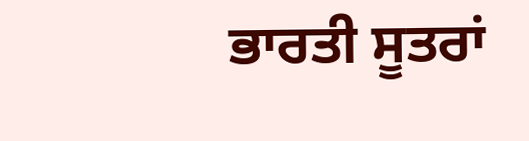ਭਾਰਤੀ ਸੂਤਰਾਂ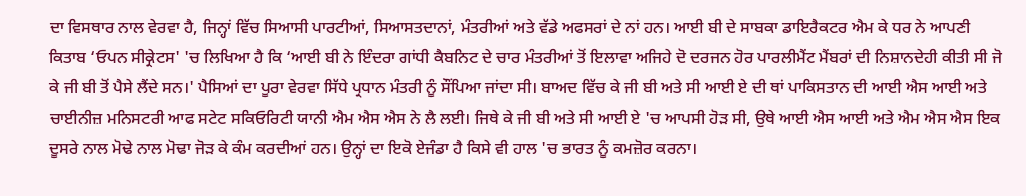ਦਾ ਵਿਸਥਾਰ ਨਾਲ ਵੇਰਵਾ ਹੈ, ਜਿਨ੍ਹਾਂ ਵਿੱਚ ਸਿਆਸੀ ਪਾਰਟੀਆਂ, ਸਿਆਸਤਦਾਨਾਂ, ਮੰਤਰੀਆਂ ਅਤੇ ਵੱਡੇ ਅਫਸਰਾਂ ਦੇ ਨਾਂ ਹਨ। ਆਈ ਬੀ ਦੇ ਸਾਬਕਾ ਡਾਇਰੈਕਟਰ ਐਮ ਕੇ ਧਰ ਨੇ ਆਪਣੀ ਕਿਤਾਬ ‘ਓਪਨ ਸੀਕ੍ਰੇਟਸ' 'ਚ ਲਿਖਿਆ ਹੈ ਕਿ ‘ਆਈ ਬੀ ਨੇ ਇੰਦਰਾ ਗਾਂਧੀ ਕੈਬਨਿਟ ਦੇ ਚਾਰ ਮੰਤਰੀਆਂ ਤੋਂ ਇਲਾਵਾ ਅਜਿਹੇ ਦੋ ਦਰਜਨ ਹੋਰ ਪਾਰਲੀਮੈਂਟ ਮੈਂਬਰਾਂ ਦੀ ਨਿਸ਼ਾਨਦੇਹੀ ਕੀਤੀ ਸੀ ਜੋ ਕੇ ਜੀ ਬੀ ਤੋਂ ਪੈਸੇ ਲੈਂਦੇ ਸਨ।' ਪੈਸਿਆਂ ਦਾ ਪੂਰਾ ਵੇਰਵਾ ਸਿੱਧੇ ਪ੍ਰਧਾਨ ਮੰਤਰੀ ਨੂੰ ਸੌਂਪਿਆ ਜਾਂਦਾ ਸੀ। ਬਾਅਦ ਵਿੱਚ ਕੇ ਜੀ ਬੀ ਅਤੇ ਸੀ ਆਈ ਏ ਦੀ ਥਾਂ ਪਾਕਿਸਤਾਨ ਦੀ ਆਈ ਐਸ ਆਈ ਅਤੇ ਚਾਈਨੀਜ਼ ਮਨਿਸਟਰੀ ਆਫ ਸਟੇਟ ਸਕਿਓਰਿਟੀ ਯਾਨੀ ਐਮ ਐਸ ਐਸ ਨੇ ਲੈ ਲਈ। ਜਿਥੇ ਕੇ ਜੀ ਬੀ ਅਤੇ ਸੀ ਆਈ ਏ 'ਚ ਆਪਸੀ ਹੋੜ ਸੀ, ਉਥੇ ਆਈ ਐਸ ਆਈ ਅਤੇ ਐਮ ਐਸ ਐਸ ਇਕ ਦੂਸਰੇ ਨਾਲ ਮੋਢੇ ਨਾਲ ਮੋਢਾ ਜੋੜ ਕੇ ਕੰਮ ਕਰਦੀਆਂ ਹਨ। ਉਨ੍ਹਾਂ ਦਾ ਇਕੋ ਏਜੰਡਾ ਹੈ ਕਿਸੇ ਵੀ ਹਾਲ 'ਚ ਭਾਰਤ ਨੂੰ ਕਮਜ਼ੋਰ ਕਰਨਾ।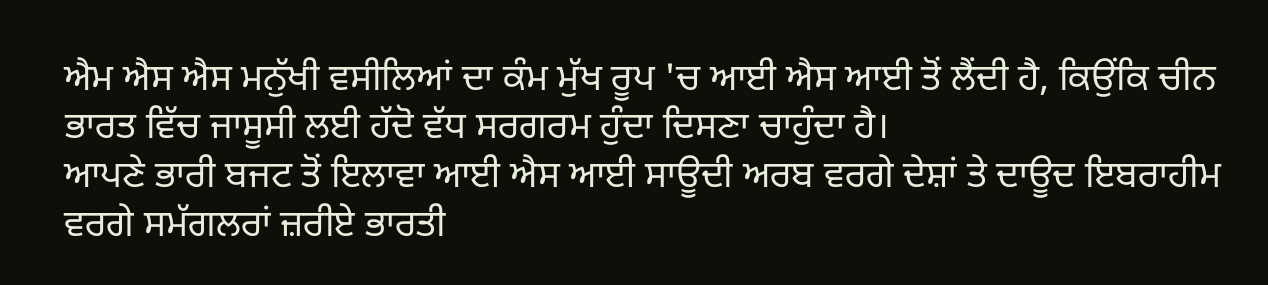ਐਮ ਐਸ ਐਸ ਮਨੁੱਖੀ ਵਸੀਲਿਆਂ ਦਾ ਕੰਮ ਮੁੱਖ ਰੂਪ 'ਚ ਆਈ ਐਸ ਆਈ ਤੋਂ ਲੈਂਦੀ ਹੈ, ਕਿਉਂਕਿ ਚੀਨ ਭਾਰਤ ਵਿੱਚ ਜਾਸੂਸੀ ਲਈ ਹੱਦੋ ਵੱਧ ਸਰਗਰਮ ਹੁੰਦਾ ਦਿਸਣਾ ਚਾਹੁੰਦਾ ਹੈ।
ਆਪਣੇ ਭਾਰੀ ਬਜਟ ਤੋਂ ਇਲਾਵਾ ਆਈ ਐਸ ਆਈ ਸਾਊਦੀ ਅਰਬ ਵਰਗੇ ਦੇਸ਼ਾਂ ਤੇ ਦਾਊਦ ਇਬਰਾਹੀਮ ਵਰਗੇ ਸਮੱਗਲਰਾਂ ਜ਼ਰੀਏ ਭਾਰਤੀ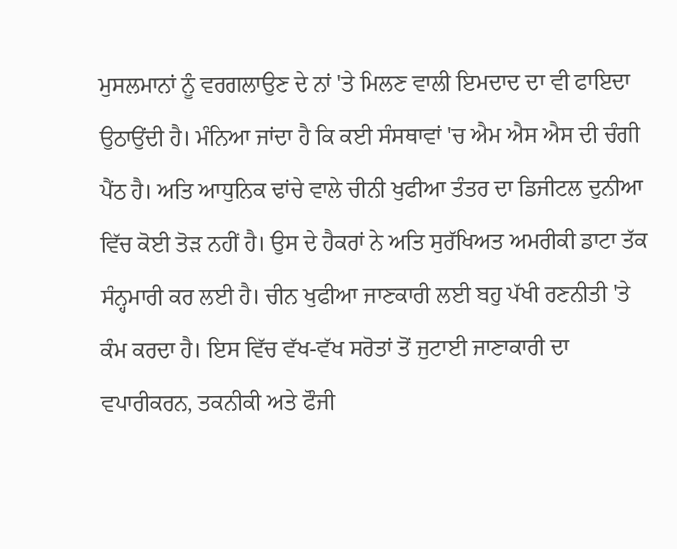ਮੁਸਲਮਾਨਾਂ ਨੂੰ ਵਰਗਲਾਉਣ ਦੇ ਨਾਂ 'ਤੇ ਮਿਲਣ ਵਾਲੀ ਇਮਦਾਦ ਦਾ ਵੀ ਫਾਇਦਾ ਉਠਾਉਂਦੀ ਹੈ। ਮੰਨਿਆ ਜਾਂਦਾ ਹੈ ਕਿ ਕਈ ਸੰਸਥਾਵਾਂ 'ਚ ਐਮ ਐਸ ਐਸ ਦੀ ਚੰਗੀ ਪੈਂਠ ਹੈ। ਅਤਿ ਆਧੁਨਿਕ ਢਾਂਚੇ ਵਾਲੇ ਚੀਨੀ ਖੁਫੀਆ ਤੰਤਰ ਦਾ ਡਿਜੀਟਲ ਦੁਨੀਆ ਵਿੱਚ ਕੋਈ ਤੋੜ ਨਹੀਂ ਹੈ। ਉਸ ਦੇ ਹੈਕਰਾਂ ਨੇ ਅਤਿ ਸੁਰੱਖਿਅਤ ਅਮਰੀਕੀ ਡਾਟਾ ਤੱਕ ਸੰਨ੍ਹਮਾਰੀ ਕਰ ਲਈ ਹੈ। ਚੀਨ ਖੁਫੀਆ ਜਾਣਕਾਰੀ ਲਈ ਬਹੁ ਪੱਖੀ ਰਣਨੀਤੀ 'ਤੇ ਕੰਮ ਕਰਦਾ ਹੈ। ਇਸ ਵਿੱਚ ਵੱਖ-ਵੱਖ ਸਰੋਤਾਂ ਤੋਂ ਜੁਟਾਈ ਜਾਣਾਕਾਰੀ ਦਾ ਵਪਾਰੀਕਰਨ, ਤਕਨੀਕੀ ਅਤੇ ਫੌਜੀ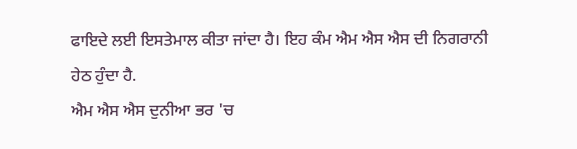ਫਾਇਦੇ ਲਈ ਇਸਤੇਮਾਲ ਕੀਤਾ ਜਾਂਦਾ ਹੈ। ਇਹ ਕੰਮ ਐਮ ਐਸ ਐਸ ਦੀ ਨਿਗਰਾਨੀ ਹੇਠ ਹੁੰਦਾ ਹੈ.
ਐਮ ਐਸ ਐਸ ਦੁਨੀਆ ਭਰ 'ਚ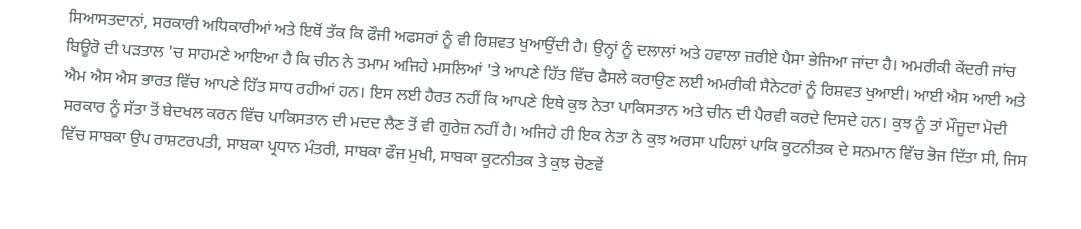ਸਿਆਸਤਦਾਨਾਂ, ਸਰਕਾਰੀ ਅਧਿਕਾਰੀਆਂ ਅਤੇ ਇਥੋਂ ਤੱਕ ਕਿ ਫੌਜੀ ਅਫਸਰਾਂ ਨੂੰ ਵੀ ਰਿਸ਼ਵਤ ਖੁਆਉਂਦੀ ਹੈ। ਉਨ੍ਹਾਂ ਨੂੰ ਦਲਾਲਾਂ ਅਤੇ ਹਵਾਲਾ ਜ਼ਰੀਏ ਪੈਸਾ ਭੇਜਿਆ ਜਾਂਦਾ ਹੈ। ਅਮਰੀਕੀ ਕੇਂਦਰੀ ਜਾਂਚ ਬਿਊਰੋ ਦੀ ਪੜਤਾਲ 'ਚ ਸਾਹਮਣੇ ਆਇਆ ਹੈ ਕਿ ਚੀਨ ਨੇ ਤਮਾਮ ਅਜਿਹੇ ਮਸਲਿਆਂ 'ਤੇ ਆਪਣੇ ਹਿੱਤ ਵਿੱਚ ਫੈਸਲੇ ਕਰਾਉਣ ਲਈ ਅਮਰੀਕੀ ਸੈਨੇਟਰਾਂ ਨੂੰ ਰਿਸ਼ਵਤ ਖੁਆਈ। ਆਈ ਐਸ ਆਈ ਅਤੇ ਐਮ ਐਸ ਐਸ ਭਾਰਤ ਵਿੱਚ ਆਪਣੇ ਹਿੱਤ ਸਾਧ ਰਹੀਆਂ ਹਨ। ਇਸ ਲਈ ਹੈਰਤ ਨਹੀਂ ਕਿ ਆਪਣੇ ਇਥੇ ਕੁਝ ਨੇਤਾ ਪਾਕਿਸਤਾਨ ਅਤੇ ਚੀਨ ਦੀ ਪੈਰਵੀ ਕਰਦੇ ਦਿਸਦੇ ਹਨ। ਕੁਝ ਨੂੰ ਤਾਂ ਮੌਜੂਦਾ ਮੋਦੀ ਸਰਕਾਰ ਨੂੰ ਸੱਤਾ ਤੋਂ ਬੇਦਖਲ ਕਰਨ ਵਿੱਚ ਪਾਕਿਸਤਾਨ ਦੀ ਮਦਦ ਲੈਣ ਤੋਂ ਵੀ ਗੁਰੇਜ਼ ਨਹੀਂ ਹੈ। ਅਜਿਹੇ ਹੀ ਇਕ ਨੇਤਾ ਨੇ ਕੁਝ ਅਰਸਾ ਪਹਿਲਾਂ ਪਾਕਿ ਕੂਟਨੀਤਕ ਦੇ ਸਨਮਾਨ ਵਿੱਚ ਭੋਜ ਦਿੱਤਾ ਸੀ, ਜਿਸ ਵਿੱਚ ਸਾਬਕਾ ਉਪ ਰਾਸ਼ਟਰਪਤੀ, ਸਾਬਕਾ ਪ੍ਰਧਾਨ ਮੰਤਰੀ, ਸਾਬਕਾ ਫੌਜ ਮੁਖੀ, ਸਾਬਕਾ ਕੂਟਨੀਤਕ ਤੇ ਕੁਝ ਚੋਣਵੇਂ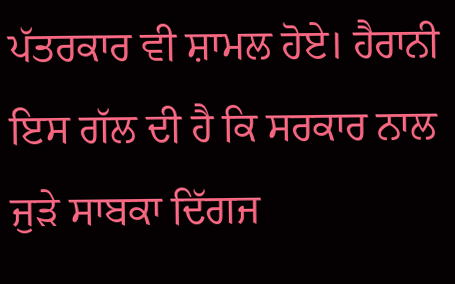ਪੱਤਰਕਾਰ ਵੀ ਸ਼ਾਮਲ ਹੋਏ। ਹੈਰਾਨੀ ਇਸ ਗੱਲ ਦੀ ਹੈ ਕਿ ਸਰਕਾਰ ਨਾਲ ਜੁੜੇ ਸਾਬਕਾ ਦਿੱਗਜ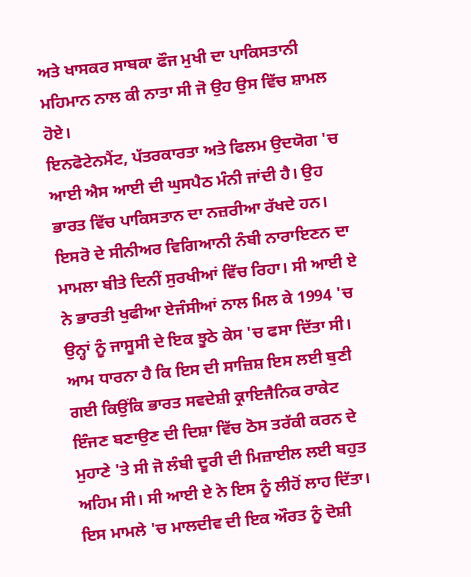ਅਤੇ ਖਾਸਕਰ ਸਾਬਕਾ ਫੌਜ ਮੁਖੀ ਦਾ ਪਾਕਿਸਤਾਨੀ ਮਹਿਮਾਨ ਨਾਲ ਕੀ ਨਾਤਾ ਸੀ ਜੋ ਉਹ ਉਸ ਵਿੱਚ ਸ਼ਾਮਲ ਹੋਏ।
ਇਨਫੋਟੇਨਮੈਂਟ, ਪੱਤਰਕਾਰਤਾ ਅਤੇ ਫਿਲਮ ਉਦਯੋਗ 'ਚ ਆਈ ਐਸ ਆਈ ਦੀ ਘੁਸਪੈਠ ਮੰਨੀ ਜਾਂਦੀ ਹੈ। ਉਹ ਭਾਰਤ ਵਿੱਚ ਪਾਕਿਸਤਾਨ ਦਾ ਨਜ਼ਰੀਆ ਰੱਖਦੇ ਹਨ। ਇਸਰੋ ਦੇ ਸੀਨੀਅਰ ਵਿਗਿਆਨੀ ਨੰਬੀ ਨਾਰਾਇਣਨ ਦਾ ਮਾਮਲਾ ਬੀਤੇ ਦਿਨੀਂ ਸੁਰਖੀਆਂ ਵਿੱਚ ਰਿਹਾ। ਸੀ ਆਈ ਏ ਨੇ ਭਾਰਤੀ ਖੁਫੀਆ ਏਜੰਸੀਆਂ ਨਾਲ ਮਿਲ ਕੇ 1994 'ਚ ਉਨ੍ਹਾਂ ਨੂੰ ਜਾਸੂਸੀ ਦੇ ਇਕ ਝੂਠੇ ਕੇਸ 'ਚ ਫਸਾ ਦਿੱਤਾ ਸੀ। ਆਮ ਧਾਰਨਾ ਹੈ ਕਿ ਇਸ ਦੀ ਸਾਜ਼ਿਸ਼ ਇਸ ਲਈ ਬੁਣੀ ਗਈ ਕਿਉਂਕਿ ਭਾਰਤ ਸਵਦੇਸ਼ੀ ਕ੍ਰਾਇਜੈਨਿਕ ਰਾਕੇਟ ਇੰਜਣ ਬਣਾਉਣ ਦੀ ਦਿਸ਼ਾ ਵਿੱਚ ਠੋਸ ਤਰੱਕੀ ਕਰਨ ਦੇ ਮੁਹਾਣੇ 'ਤੇ ਸੀ ਜੋ ਲੰਬੀ ਦੂਰੀ ਦੀ ਮਿਜ਼ਾਈਲ ਲਈ ਬਹੁਤ ਅਹਿਮ ਸੀ। ਸੀ ਆਈ ਏ ਨੇ ਇਸ ਨੂੰ ਲੀਹੋਂ ਲਾਹ ਦਿੱਤਾ। ਇਸ ਮਾਮਲੇ 'ਚ ਮਾਲਦੀਵ ਦੀ ਇਕ ਔਰਤ ਨੂੰ ਦੋਸ਼ੀ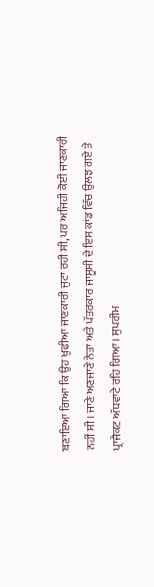ਬਣਾਇਆ ਗਿਆ ਕਿ ਉਹ ਖੁਫੀਆ ਜਾਣਕਾਰੀ ਜੁਟਾ ਰਹੀ ਸੀ, ਪਰ ਅਜਿਹੀ ਕੋਈ ਜਾਣਕਾਰੀ ਨਹੀਂ ਸੀ। ਜਾਣੇ ਅਣਜਾਣੇ ਨੇਤਾ ਅਤੇ ਪੱਤਰਕਾਰ ਜਾਸੂਸੀ ਦੇ ਇਸ ਕਾਂਡ ਵਿੱਚ ਉਲਝ ਗਏ ਤੇ ਪ੍ਰਾਜੈਕਟ ਅੱਧਵਾਟੇ ਰਹਿ ਗਿਆ। ਸੁਪਰੀਮ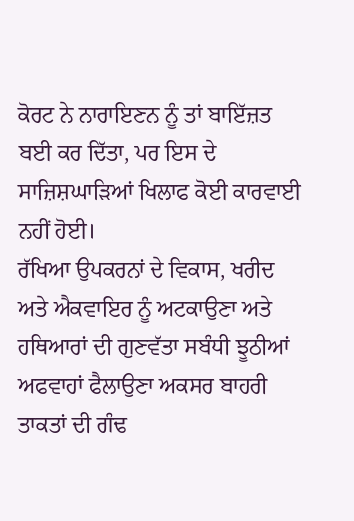ਕੋਰਟ ਨੇ ਨਾਰਾਇਣਨ ਨੂੰ ਤਾਂ ਬਾਇੱਜ਼ਤ ਬਈ ਕਰ ਦਿੱਤਾ, ਪਰ ਇਸ ਦੇ ਸਾਜ਼ਿਸ਼ਘਾੜਿਆਂ ਖਿਲਾਫ ਕੋਈ ਕਾਰਵਾਈ ਨਹੀਂ ਹੋਈ।
ਰੱਖਿਆ ਉਪਕਰਨਾਂ ਦੇ ਵਿਕਾਸ, ਖਰੀਦ ਅਤੇ ਐਕਵਾਇਰ ਨੂੰ ਅਟਕਾਉਣਾ ਅਤੇ ਹਥਿਆਰਾਂ ਦੀ ਗੁਣਵੱਤਾ ਸਬੰਧੀ ਝੂਠੀਆਂ ਅਫਵਾਹਾਂ ਫੈਲਾਉਣਾ ਅਕਸਰ ਬਾਹਰੀ ਤਾਕਤਾਂ ਦੀ ਗੰਢ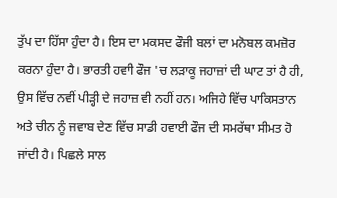ਤੁੱਪ ਦਾ ਹਿੱਸਾ ਹੁੰਦਾ ਹੈ। ਇਸ ਦਾ ਮਕਸਦ ਫੌਜੀ ਬਲਾਂ ਦਾ ਮਨੋਬਲ ਕਮਜ਼ੋਰ ਕਰਨਾ ਹੁੰਦਾ ਹੈ। ਭਾਰਤੀ ਹਵਾੀ ਫੌਜ 'ਚ ਲੜਾਕੂ ਜਹਾਜ਼ਾਂ ਦੀ ਘਾਟ ਤਾਂ ਹੈ ਹੀ, ਉਸ ਵਿੱਚ ਨਵੀਂ ਪੀੜ੍ਹੀ ਦੇ ਜਹਾਜ਼ ਵੀ ਨਹੀਂ ਹਨ। ਅਜਿਹੇ ਵਿੱਚ ਪਾਕਿਸਤਾਨ ਅਤੇ ਚੀਨ ਨੂੰ ਜਵਾਬ ਦੇਣ ਵਿੱਚ ਸਾਡੀ ਹਵਾਈ ਫੌਜ ਦੀ ਸਮਰੱਥਾ ਸੀਮਤ ਹੋ ਜਾਂਦੀ ਹੈ। ਪਿਛਲੇ ਸਾਲ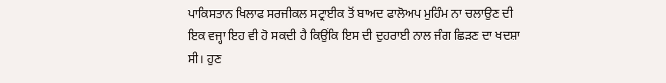ਪਾਕਿਸਤਾਨ ਖਿਲਾਫ ਸਰਜੀਕਲ ਸਟ੍ਰਾਈਕ ਤੋਂ ਬਾਅਦ ਫਾਲੋਅਪ ਮੁਹਿੰਮ ਨਾ ਚਲਾਉਣ ਦੀ ਇਕ ਵਜ੍ਹਾ ਇਹ ਵੀ ਹੋ ਸਕਦੀ ਹੈ ਕਿਉਂਕਿ ਇਸ ਦੀ ਦੁਹਰਾਈ ਨਾਲ ਜੰਗ ਛਿੜਣ ਦਾ ਖਦਸ਼ਾ ਸੀ। ਹੁਣ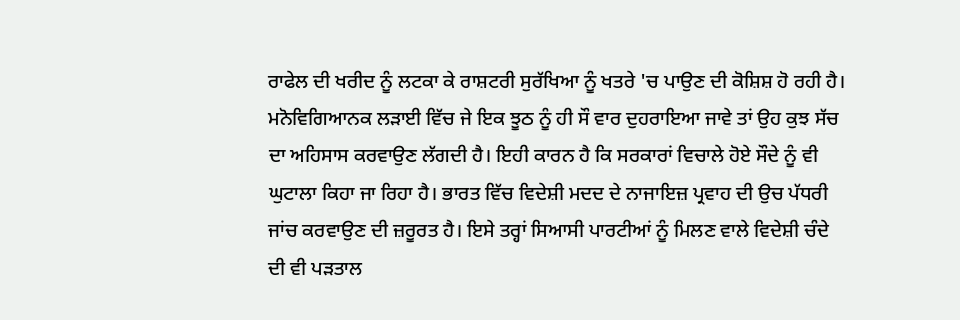ਰਾਫੇਲ ਦੀ ਖਰੀਦ ਨੂੰ ਲਟਕਾ ਕੇ ਰਾਸ਼ਟਰੀ ਸੁਰੱਖਿਆ ਨੂੰ ਖਤਰੇ 'ਚ ਪਾਉਣ ਦੀ ਕੋਸ਼ਿਸ਼ ਹੋ ਰਹੀ ਹੈ। ਮਨੋਵਿਗਿਆਨਕ ਲੜਾਈ ਵਿੱਚ ਜੇ ਇਕ ਝੂਠ ਨੂੰ ਹੀ ਸੌ ਵਾਰ ਦੁਹਰਾਇਆ ਜਾਵੇ ਤਾਂ ਉਹ ਕੁਝ ਸੱਚ ਦਾ ਅਹਿਸਾਸ ਕਰਵਾਉਣ ਲੱਗਦੀ ਹੈ। ਇਹੀ ਕਾਰਨ ਹੈ ਕਿ ਸਰਕਾਰਾਂ ਵਿਚਾਲੇ ਹੋਏ ਸੌਦੇ ਨੂੰ ਵੀ ਘੁਟਾਲਾ ਕਿਹਾ ਜਾ ਰਿਹਾ ਹੈ। ਭਾਰਤ ਵਿੱਚ ਵਿਦੇਸ਼ੀ ਮਦਦ ਦੇ ਨਾਜਾਇਜ਼ ਪ੍ਰਵਾਹ ਦੀ ਉਚ ਪੱਧਰੀ ਜਾਂਚ ਕਰਵਾਉਣ ਦੀ ਜ਼ਰੂਰਤ ਹੈ। ਇਸੇ ਤਰ੍ਹਾਂ ਸਿਆਸੀ ਪਾਰਟੀਆਂ ਨੂੰ ਮਿਲਣ ਵਾਲੇ ਵਿਦੇਸ਼ੀ ਚੰਦੇ ਦੀ ਵੀ ਪੜਤਾਲ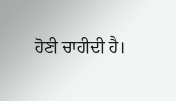ਹੋਣੀ ਚਾਹੀਦੀ ਹੈ।